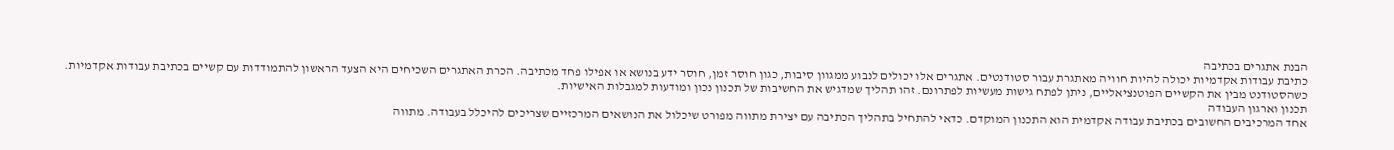הבנת אתגרים בכתיבה
כתיבת עבודות אקדמיות יכולה להיות חוויה מאתגרת עבור סטודנטים. אתגרים אלו יכולים לנבוע ממגוון סיבות, כגון חוסר זמן, חוסר ידע בנושא או אפילו פחד מכתיבה. הכרת האתגרים השכיחים היא הצעד הראשון להתמודדות עם קשיים בכתיבת עבודות אקדמיות.
כשהסטודנט מבין את הקשיים הפוטנציאליים, ניתן לפתח גישות מעשיות לפתרונם. זהו תהליך שמדגיש את החשיבות של תכנון נכון ומודעות למגבלות האישיות.
תכנון וארגון העבודה
אחד המרכיבים החשובים בכתיבת עבודה אקדמית הוא התכנון המוקדם. כדאי להתחיל בתהליך הכתיבה עם יצירת מתווה מפורט שיכלול את הנושאים המרכזיים שצריכים להיכלל בעבודה. מתווה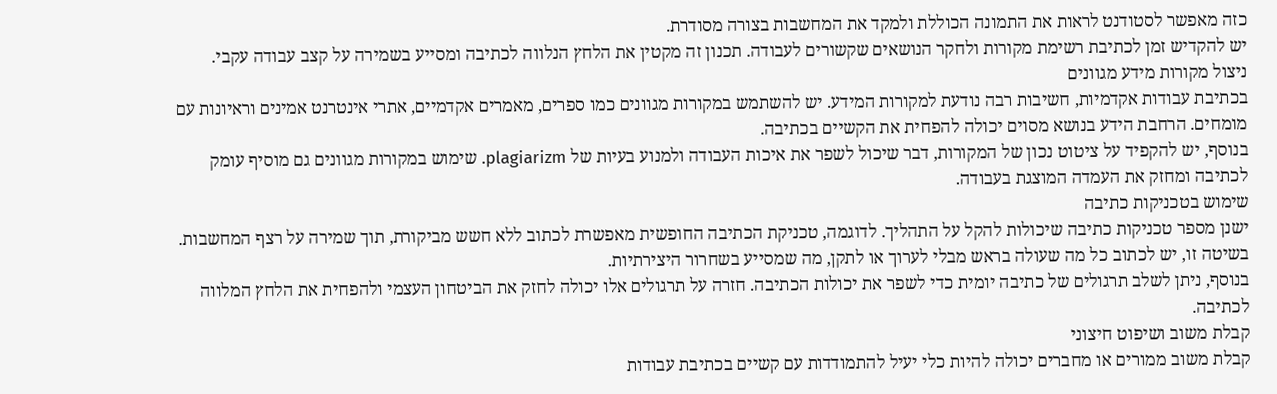כזה מאפשר לסטודנט לראות את התמונה הכוללת ולמקד את המחשבות בצורה מסודרת.
יש להקדיש זמן לכתיבת רשימת מקורות ולחקר הנושאים שקשורים לעבודה. תכנון זה מקטין את הלחץ הנלווה לכתיבה ומסייע בשמירה על קצב עבודה עקבי.
ניצול מקורות מידע מגוונים
בכתיבת עבודות אקדמיות, חשיבות רבה נודעת למקורות המידע. יש להשתמש במקורות מגוונים כמו ספרים, מאמרים אקדמיים, אתרי אינטרנט אמינים וראיונות עם מומחים. הרחבת הידע בנושא מסוים יכולה להפחית את הקשיים בכתיבה.
בנוסף, יש להקפיד על ציטוט נכון של המקורות, דבר שיכול לשפר את איכות העבודה ולמנוע בעיות של plagiarizm. שימוש במקורות מגוונים גם מוסיף עומק לכתיבה ומחזק את העמדה המוצגת בעבודה.
שימוש בטכניקות כתיבה
ישנן מספר טכניקות כתיבה שיכולות להקל על התהליך. לדוגמה, טכניקת הכתיבה החופשית מאפשרת לכתוב ללא חשש מביקורת, תוך שמירה על רצף המחשבות. בשיטה זו, יש לכתוב כל מה שעולה בראש מבלי לערוך או לתקן, מה שמסייע בשחרור היצירתיות.
בנוסף, ניתן לשלב תרגולים של כתיבה יומית כדי לשפר את יכולות הכתיבה. חזרה על תרגולים אלו יכולה לחזק את הביטחון העצמי ולהפחית את הלחץ המלווה לכתיבה.
קבלת משוב ושיפוט חיצוני
קבלת משוב ממורים או מחברים יכולה להיות כלי יעיל להתמודדות עם קשיים בכתיבת עבודות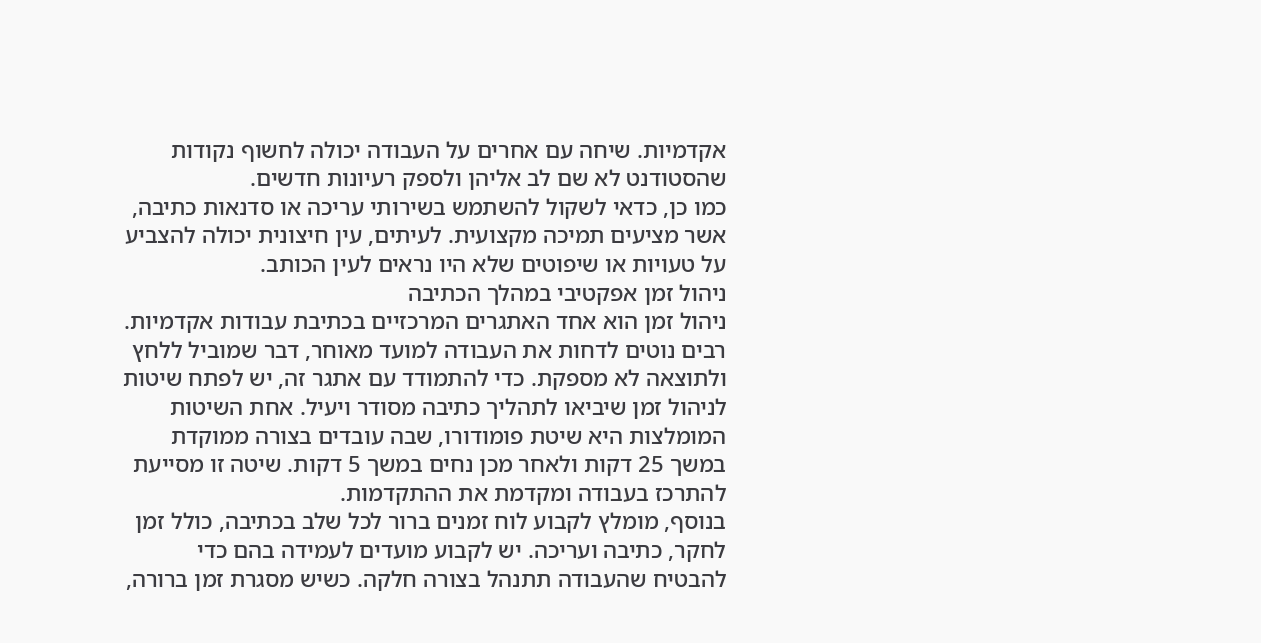אקדמיות. שיחה עם אחרים על העבודה יכולה לחשוף נקודות שהסטודנט לא שם לב אליהן ולספק רעיונות חדשים.
כמו כן, כדאי לשקול להשתמש בשירותי עריכה או סדנאות כתיבה, אשר מציעים תמיכה מקצועית. לעיתים, עין חיצונית יכולה להצביע על טעויות או שיפוטים שלא היו נראים לעין הכותב.
ניהול זמן אפקטיבי במהלך הכתיבה
ניהול זמן הוא אחד האתגרים המרכזיים בכתיבת עבודות אקדמיות. רבים נוטים לדחות את העבודה למועד מאוחר, דבר שמוביל ללחץ ולתוצאה לא מספקת. כדי להתמודד עם אתגר זה, יש לפתח שיטות לניהול זמן שיביאו לתהליך כתיבה מסודר ויעיל. אחת השיטות המומלצות היא שיטת פומודורו, שבה עובדים בצורה ממוקדת במשך 25 דקות ולאחר מכן נחים במשך 5 דקות. שיטה זו מסייעת להתרכז בעבודה ומקדמת את ההתקדמות.
בנוסף, מומלץ לקבוע לוח זמנים ברור לכל שלב בכתיבה, כולל זמן לחקר, כתיבה ועריכה. יש לקבוע מועדים לעמידה בהם כדי להבטיח שהעבודה תתנהל בצורה חלקה. כשיש מסגרת זמן ברורה,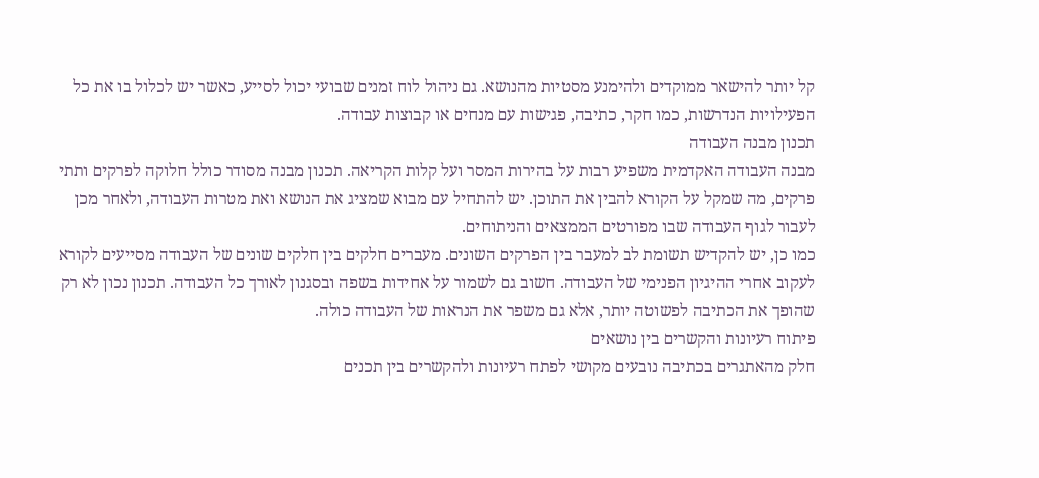קל יותר להישאר ממוקדים ולהימנע מסטיות מהנושא. גם ניהול לוח זמנים שבועי יכול לסייע, כאשר יש לכלול בו את כל הפעילויות הנדרשות, כמו חקר, כתיבה, פגישות עם מנחים או קבוצות עבודה.
תכנון מבנה העבודה
מבנה העבודה האקדמית משפיע רבות על בהירות המסר ועל קלות הקריאה. תכנון מבנה מסודר כולל חלוקה לפרקים ותתי פרקים, מה שמקל על הקורא להבין את התוכן. יש להתחיל עם מבוא שמציג את הנושא ואת מטרות העבודה, ולאחר מכן לעבור לגוף העבודה שבו מפורטים הממצאים והניתוחים.
כמו כן, יש להקדיש תשומת לב למעבר בין הפרקים השונים. מעברים חלקים בין חלקים שונים של העבודה מסייעים לקורא לעקוב אחרי ההיגיון הפנימי של העבודה. חשוב גם לשמור על אחידות בשפה ובסגנון לאורך כל העבודה. תכנון נכון לא רק שהופך את הכתיבה לפשוטה יותר, אלא גם משפר את הנראות של העבודה כולה.
פיתוח רעיונות והקשרים בין נושאים
חלק מהאתגרים בכתיבה נובעים מקושי לפתח רעיונות ולהקשרים בין תכנים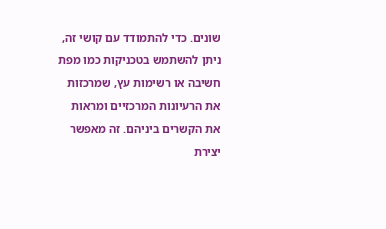שונים. כדי להתמודד עם קושי זה, ניתן להשתמש בטכניקות כמו מפת חשיבה או רשימות עץ, שמרכזות את הרעיונות המרכזיים ומראות את הקשרים ביניהם. זה מאפשר יצירת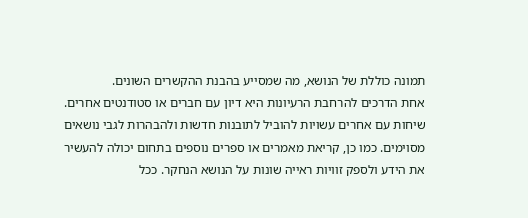תמונה כוללת של הנושא, מה שמסייע בהבנת ההקשרים השונים.
אחת הדרכים להרחבת הרעיונות היא דיון עם חברים או סטודנטים אחרים. שיחות עם אחרים עשויות להוביל לתובנות חדשות ולהבהרות לגבי נושאים מסוימים. כמו כן, קריאת מאמרים או ספרים נוספים בתחום יכולה להעשיר את הידע ולספק זוויות ראייה שונות על הנושא הנחקר. ככל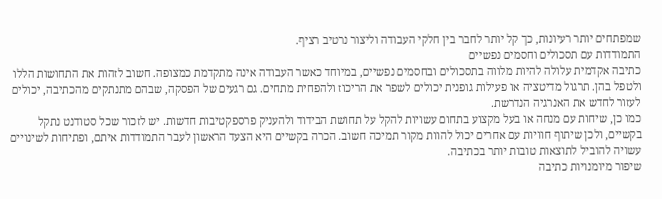שמפתחים יותר רעיונות, כך קל יותר לחבר בין חלקי העבודה וליצור נרטיב רציף.
התמודדות עם תסכולים וחסמים נפשיים
כתיבה אקדמית עלולה להיות מלווה בתסכולים ובחסמים נפשיים, במיוחד כאשר העבודה אינה מתקדמת כמצופה. חשוב לזהות את התחושות הללו ולטפל בהן. תרגול מדיטציה או פעילות גופנית יכולים לשפר את הריכוז ולהפחית מתחים. גם רגעים של הפסקה, שבהם מתנתקים מהכתיבה, יכולים לעזור לחדש את האנרגיה הנדרשת.
כמו כן, שיחות עם מנחה או בעל מקצוע בתחום עשויות להקל על תחושת הבידוד ולהעניק פרספקטיבות חדשות. יש לזכור שכל סטודנט נתקל בקשיים, ולכן שיתוף חוויות עם אחרים יכול להוות מקור תמיכה חשוב. הכרה בקשיים היא הצעד הראשון לעבר התמודדות איתם, ופתיחות לשינויים עשויה להוביל לתוצאות טובות יותר בכתיבה.
שיפור מיומנויות כתיבה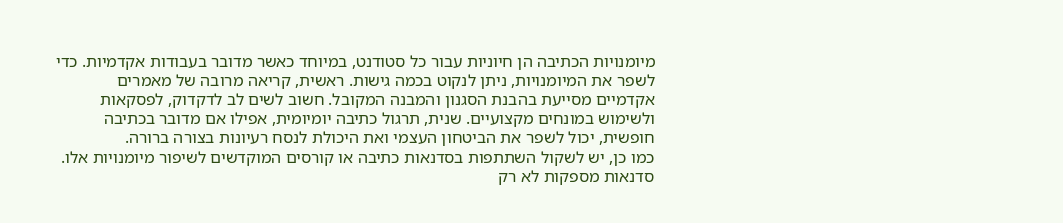מיומנויות הכתיבה הן חיוניות עבור כל סטודנט, במיוחד כאשר מדובר בעבודות אקדמיות. כדי לשפר את המיומנויות, ניתן לנקוט בכמה גישות. ראשית, קריאה מרובה של מאמרים אקדמיים מסייעת בהבנת הסגנון והמבנה המקובל. חשוב לשים לב לדקדוק, לפסקאות ולשימוש במונחים מקצועיים. שנית, תרגול כתיבה יומיומית, אפילו אם מדובר בכתיבה חופשית, יכול לשפר את הביטחון העצמי ואת היכולת לנסח רעיונות בצורה ברורה.
כמו כן, יש לשקול השתתפות בסדנאות כתיבה או קורסים המוקדשים לשיפור מיומנויות אלו. סדנאות מספקות לא רק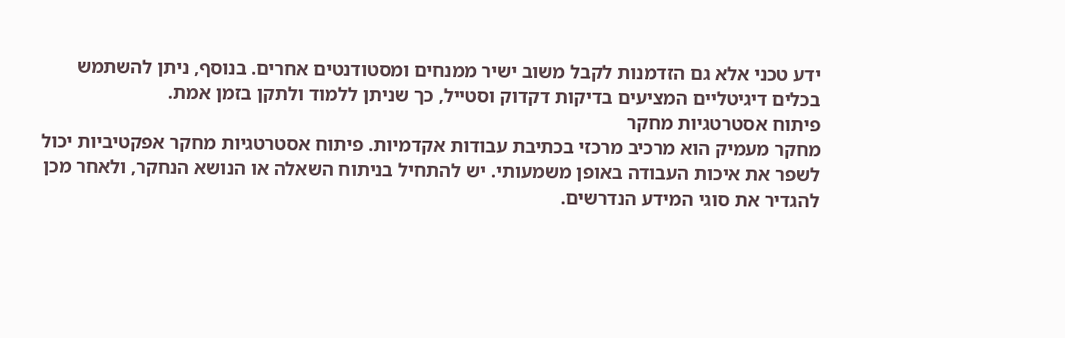ידע טכני אלא גם הזדמנות לקבל משוב ישיר ממנחים ומסטודנטים אחרים. בנוסף, ניתן להשתמש בכלים דיגיטליים המציעים בדיקות דקדוק וסטייל, כך שניתן ללמוד ולתקן בזמן אמת.
פיתוח אסטרטגיות מחקר
מחקר מעמיק הוא מרכיב מרכזי בכתיבת עבודות אקדמיות. פיתוח אסטרטגיות מחקר אפקטיביות יכול לשפר את איכות העבודה באופן משמעותי. יש להתחיל בניתוח השאלה או הנושא הנחקר, ולאחר מכן להגדיר את סוגי המידע הנדרשים.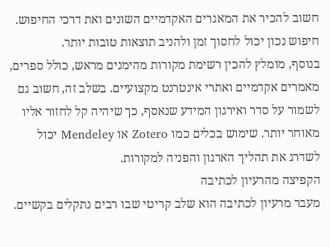חשוב להכיר את המאגרים האקדמיים השונים ואת דרכי החיפוש. חיפוש נכון יכול לחסוך זמן ולהניב תוצאות טובות יותר.
בנוסף, מומלץ להכין רשימת מקורות מהימנים מראש, כולל ספרים, מאמרים אקדמיים ואתרי אינטרנט מקצועיים. בשלב זה, חשוב גם לשמור על סדר ואירגון המידע שנאסף, כך שיהיה קל לחזור אליו מאוחר יותר. שימוש בכלים כמו Zotero או Mendeley יכול לשדרג את תהליך הארגון והפניה למקורות.
הקפיצה מהרעיון לכתיבה
מעבר מרעיון לכתיבה הוא שלב קריטי שבו רבים נתקלים בקשיים.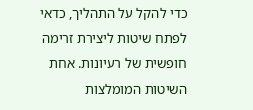כדי להקל על התהליך, כדאי לפתח שיטות ליצירת זרימה חופשית של רעיונות. אחת השיטות המומלצות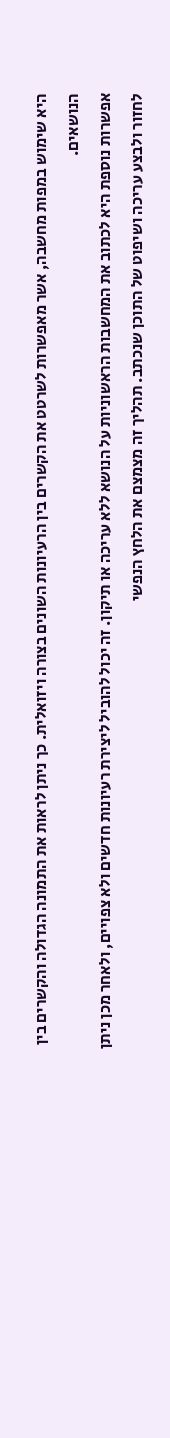היא שימוש במפות מחשבה, אשר מאפשרות לשרטט את הקשרים בין הרעיונות השונים בצורה ויזואלית. כך ניתן לראות את התמונה הגדולה והקשרים בין הנושאים.
אפשרות נוספת היא לכתוב את המחשבות הראשוניות על הנושא ללא עריכה או תיקון. זה יכול להוביל ליצירת רעיונות חדשים ולא צפויים, ולאחר מכן ניתן לחזור ולבצע עריכה ושיפוט של התוכן שנכתב. תהליך זה מצמצם את הלחץ הנפשי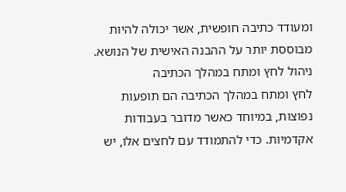ומעודד כתיבה חופשית, אשר יכולה להיות מבוססת יותר על ההבנה האישית של הנושא.
ניהול לחץ ומתח במהלך הכתיבה
לחץ ומתח במהלך הכתיבה הם תופעות נפוצות, במיוחד כאשר מדובר בעבודות אקדמיות. כדי להתמודד עם לחצים אלו, יש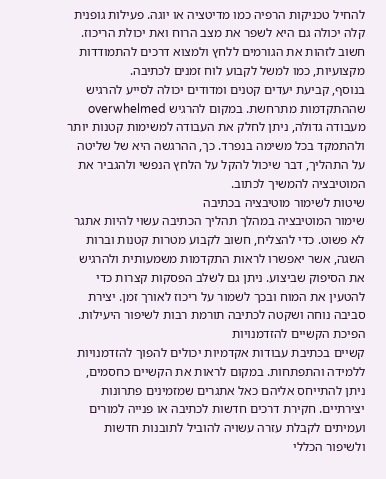להחיל טכניקות הרפיה כמו מדיטציה או יוגה. פעילות גופנית קלה יכולה גם היא לשפר את מצב הרוח ואת יכולת הריכוז. חשוב לזהות את הגורמים ללחץ ולמצוא דרכים להתמודדות מקצועיות, כמו למשל לקבוע לוח זמנים לכתיבה.
בנוסף, קביעת יעדים קטנים ומדודים יכולה לסייע להרגיש שההתקדמות מתרחשת. במקום להרגיש overwhelmed מעבודה גדולה, ניתן לחלק את העבודה למשימות קטנות יותר ולהתמקד בכל משימה בנפרד. כך, ההרגשה היא של שליטה על התהליך, דבר שיכול להקל על הלחץ הנפשי ולהגביר את המוטיבציה להמשיך לכתוב.
שיטות לשימור מוטיבציה בכתיבה
שימור המוטיבציה במהלך תהליך הכתיבה עשוי להיות אתגר לא פשוט. כדי להצליח, חשוב לקבוע מטרות קטנות וברות השגה, אשר יאפשרו לראות התקדמות משמעותית ולהרגיש את הסיפוק שביצוע. ניתן גם לשלב הפסקות קצרות כדי להטעין את המוח ובכך לשמור על ריכוז לאורך זמן. יצירת סביבה נוחה ושקטה לכתיבה תורמת רבות לשיפור היעילות.
הפיכת הקשיים להזדמנויות
קשיים בכתיבת עבודות אקדמיות יכולים להפוך להזדמנויות ללמידה והתפתחות. במקום לראות את הקשיים כחסמים, ניתן להתייחס אליהם כאל אתגרים שמזמינים פתרונות יצירתיים. חקירת דרכים חדשות לכתיבה או פנייה למורים ועמיתים לקבלת עזרה עשויה להוביל לתובנות חדשות ולשיפור הכללי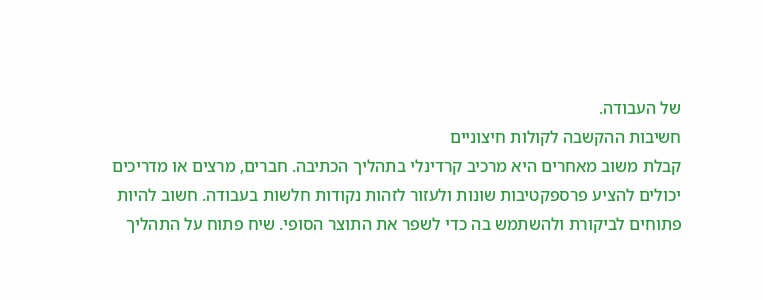של העבודה.
חשיבות ההקשבה לקולות חיצוניים
קבלת משוב מאחרים היא מרכיב קרדינלי בתהליך הכתיבה. חברים, מרצים או מדריכים יכולים להציע פרספקטיבות שונות ולעזור לזהות נקודות חלשות בעבודה. חשוב להיות פתוחים לביקורת ולהשתמש בה כדי לשפר את התוצר הסופי. שיח פתוח על התהליך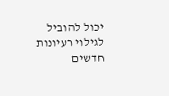יכול להוביל לגילוי רעיונות חדשים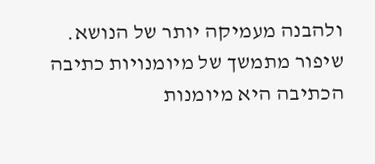ולהבנה מעמיקה יותר של הנושא.
שיפור מתמשך של מיומנויות כתיבה
הכתיבה היא מיומנות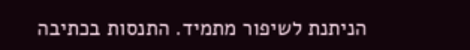הניתנת לשיפור מתמיד. התנסות בכתיבה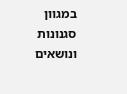במגוון סגנונות ונושאים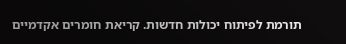תורמת לפיתוח יכולות חדשות. קריאת חומרים אקדמיים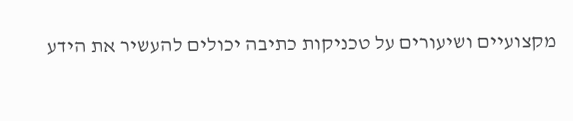מקצועיים ושיעורים על טכניקות כתיבה יכולים להעשיר את הידע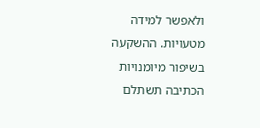ולאפשר למידה מטעויות. ההשקעה בשיפור מיומנויות הכתיבה תשתלם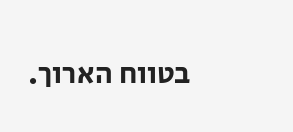בטווח הארוך.